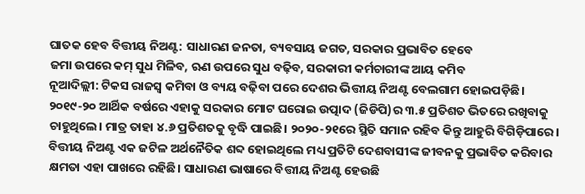ଘାତକ ହେବ ବିତ୍ତୀୟ ନିଅଣ୍ଟ: ସାଧାରଣ ଜନତା, ବ୍ୟବସାୟ ଜଗତ, ସରକାର ପ୍ରଭାବିତ ହେବେ
ଜମା ଉପରେ କମ୍ ସୁଧ ମିଳିବ, ଋଣ ଉପରେ ସୁଧ ବଢ଼ିବ, ସରକାରୀ କର୍ମଚାରୀଙ୍କ ଆୟ କମିବ
ନୂଆଦିଲ୍ଲୀ: ଟିକସ ରାଜସ୍ବ କମିବା ଓ ବ୍ୟୟ ବଢ଼ିବା ପରେ ଦେଶର ଭିତ୍ତୀୟ ନିଅଣ୍ଟ ବେଲଗାମ ହୋଇପଡ଼ିଛି। ୨୦୧୯-୨୦ ଆର୍ଥିକ ବର୍ଷରେ ଏହାକୁ ସରକାର ମୋଟ ଘରୋଇ ଉତ୍ପାଦ (ଜିଡିପି)ର ୩.୫ ପ୍ରତିଶତ ଭିତରେ ରଖିବାକୁ ଚାହୁଥିଲେ। ମାତ୍ର ତାହା ୪.୬ ପ୍ରତିଶତକୁ ବୃଦ୍ଧି ପାଇଛି। ୨୦୨୦-୨୧ରେ ସ୍ଥିତି ସମାନ ରହିବ କିନ୍ତୁ ଆହୁରି ବିଗିଡ଼ିପାରେ। ବିତ୍ତୀୟ ନିଅଣ୍ଟ ଏକ ଜଟିଳ ଅର୍ଥନୈତିକ ଶବ୍ଦ ହୋଇଥିଲେ ମଧ୍ୟ ପ୍ରତିଟି ଦେଶବାସୀଙ୍କ ଜୀବନକୁ ପ୍ରଭାବିତ କରିବାର କ୍ଷମତା ଏହା ପାଖରେ ରହିଛି। ସାଧାରଣ ଭାଷାରେ ବିତ୍ତୀୟ ନିଅଣ୍ଟ ହେଉଛି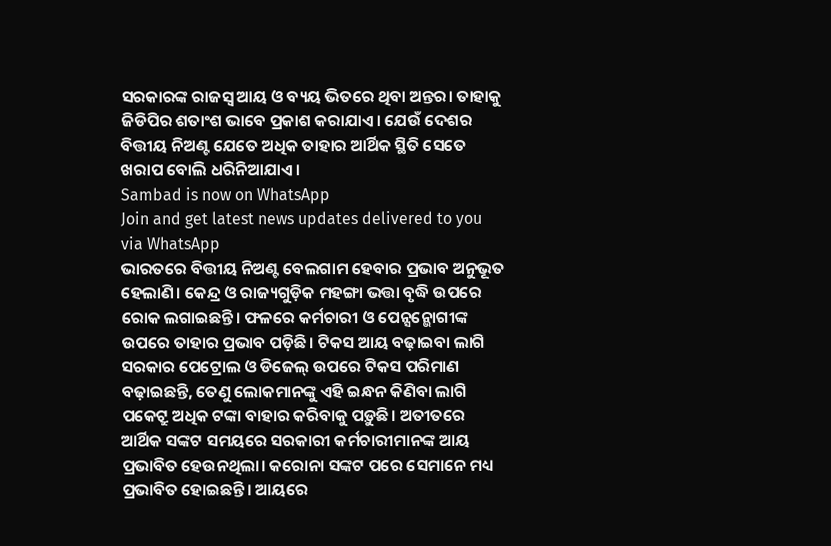ସରକାରଙ୍କ ରାଜସ୍ବ ଆୟ ଓ ବ୍ୟୟ ଭିତରେ ଥିବା ଅନ୍ତର। ତାହାକୁ ଜିଡିପିର ଶତାଂଶ ଭାବେ ପ୍ରକାଶ କରାଯାଏ। ଯେଉଁ ଦେଶର ବିତ୍ତୀୟ ନିଅଣ୍ଟ ଯେତେ ଅଧିକ ତାହାର ଆର୍ଥିକ ସ୍ଥିତି ସେତେ ଖରାପ ବୋଲି ଧରିନିଆଯାଏ।
Sambad is now on WhatsApp
Join and get latest news updates delivered to you via WhatsApp
ଭାରତରେ ବିତ୍ତୀୟ ନିଅଣ୍ଟ ବେଲଗାମ ହେବାର ପ୍ରଭାବ ଅନୁଭୂତ ହେଲାଣି। କେନ୍ଦ୍ର ଓ ରାଜ୍ୟଗୁଡ଼ିକ ମହଙ୍ଗା ଭତ୍ତା ବୃଦ୍ଧି ଉପରେ ରୋକ ଲଗାଇଛନ୍ତି। ଫଳରେ କର୍ମଚାରୀ ଓ ପେନ୍ସନ୍ଭୋଗୀଙ୍କ ଉପରେ ତାହାର ପ୍ରଭାବ ପଡ଼ିଛି। ଟିକସ ଆୟ ବଢ଼ାଇବା ଲାଗି ସରକାର ପେଟ୍ରୋଲ ଓ ଡିଜେଲ୍ ଉପରେ ଟିକସ ପରିମାଣ ବଢ଼ାଇଛନ୍ତି, ତେଣୁ ଲୋକମାନଙ୍କୁ ଏହି ଇନ୍ଧନ କିଣିବା ଲାଗି ପକେଟ୍ରୁ ଅଧିକ ଟଙ୍କା ବାହାର କରିବାକୁ ପଡ଼ୁଛି। ଅତୀତରେ ଆର୍ଥିକ ସଙ୍କଟ ସମୟରେ ସରକାରୀ କର୍ମଚାରୀମାନଙ୍କ ଆୟ ପ୍ରଭାବିତ ହେଉନଥିଲା। କରୋନା ସଙ୍କଟ ପରେ ସେମାନେ ମଧ୍ୟ ପ୍ରଭାବିତ ହୋଇଛନ୍ତି। ଆୟରେ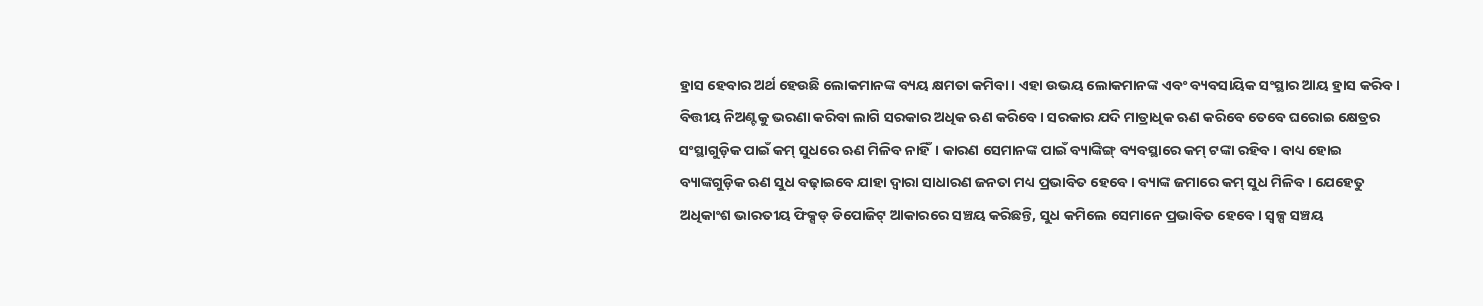ହ୍ରାସ ହେବାର ଅର୍ଥ ହେଉଛି ଲୋକମାନଙ୍କ ବ୍ୟୟ କ୍ଷମତା କମିବା। ଏହା ଉଭୟ ଲୋକମାନଙ୍କ ଏବଂ ବ୍ୟବସାୟିକ ସଂସ୍ଥାର ଆୟ ହ୍ରାସ କରିବ। ବିତ୍ତୀୟ ନିଅଣ୍ଟକୁ ଭରଣା କରିବା ଲାଗି ସରକାର ଅଧିକ ଋଣ କରିବେ। ସରକାର ଯଦି ମାତ୍ରାଧିକ ଋଣ କରିବେ ତେବେ ଘରୋଇ କ୍ଷେତ୍ରର ସଂସ୍ଥାଗୁଡ଼ିକ ପାଇଁ କମ୍ ସୁଧରେ ଋଣ ମିଳିବ ନାହିଁ। କାରଣ ସେମାନଙ୍କ ପାଇଁ ବ୍ୟାଙ୍କିଙ୍ଗ୍ ବ୍ୟବସ୍ଥାରେ କମ୍ ଟଙ୍କା ରହିବ । ବାଧ୍ୟ ହୋଇ ବ୍ୟାଙ୍କଗୁଡ଼ିକ ଋଣ ସୁଧ ବଢ଼ାଇବେ ଯାହା ଦ୍ବାରା ସାଧାରଣ ଜନତା ମଧ୍ୟ ପ୍ରଭାବିତ ହେବେ। ବ୍ୟାଙ୍କ ଜମାରେ କମ୍ ସୁଧ ମିଳିବ। ଯେହେତୁ ଅଧିକାଂଶ ଭାରତୀୟ ଫିକ୍ସଡ୍ ଡିପୋଜିଟ୍ ଆକାରରେ ସଞ୍ଚୟ କରିଛନ୍ତି, ସୁଧ କମିଲେ ସେମାନେ ପ୍ରଭାବିତ ହେବେ। ସ୍ବଳ୍ପ ସଞ୍ଚୟ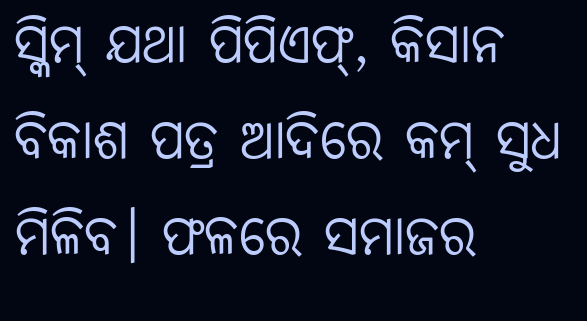ସ୍କିମ୍ ଯଥା ପିପିଏଫ୍, କିସାନ ବିକାଶ ପତ୍ର ଆଦିରେ କମ୍ ସୁଧ ମିଳିବ। ଫଳରେ ସମାଜର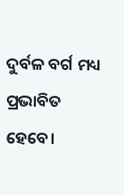ଦୁର୍ବଳ ବର୍ଗ ମଧ୍ୟ ପ୍ରଭାବିତ ହେବେ।